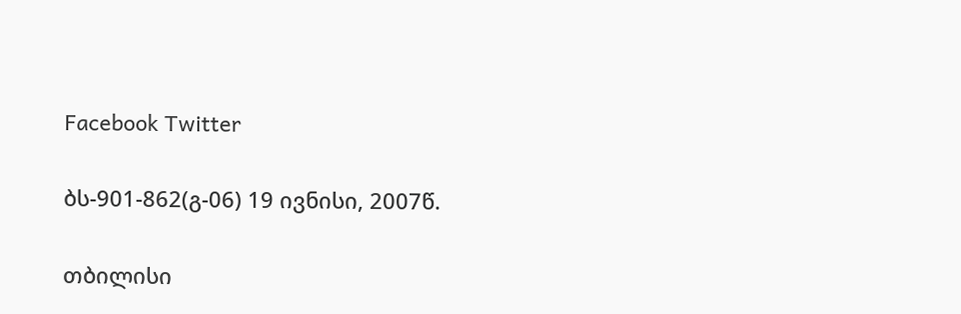Facebook Twitter

ბს-901-862(გ-06) 19 ივნისი, 2007წ.

თბილისი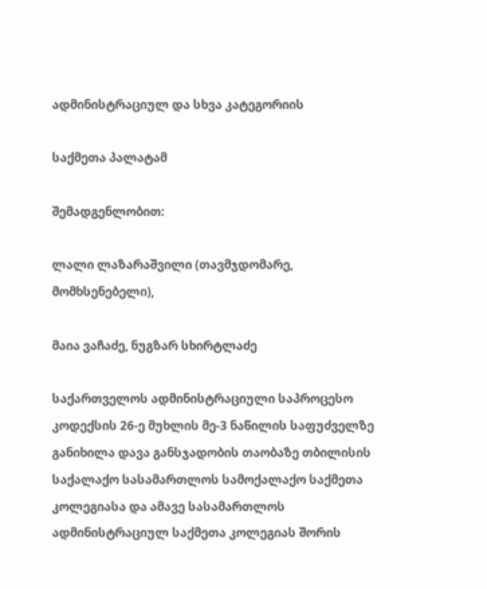ადმინისტრაციულ და სხვა კატეგორიის

საქმეთა პალატამ

შემადგენლობით:

ლალი ლაზარაშვილი (თავმჯდომარე, მომხსენებელი),

მაია ვაჩაძე, ნუგზარ სხირტლაძე

საქართველოს ადმინისტრაციული საპროცესო კოდექსის 26-ე მუხლის მე-3 ნაწილის საფუძველზე განიხილა დავა განსჯადობის თაობაზე თბილისის საქალაქო სასამართლოს სამოქალაქო საქმეთა კოლეგიასა და ამავე სასამართლოს ადმინისტრაციულ საქმეთა კოლეგიას შორის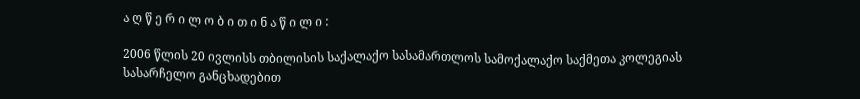ა ღ წ ე რ ი ლ ო ბ ი თ ი ნ ა წ ი ლ ი :

2006 წლის 20 ივლისს თბილისის საქალაქო სასამართლოს სამოქალაქო საქმეთა კოლეგიას სასარჩელო განცხადებით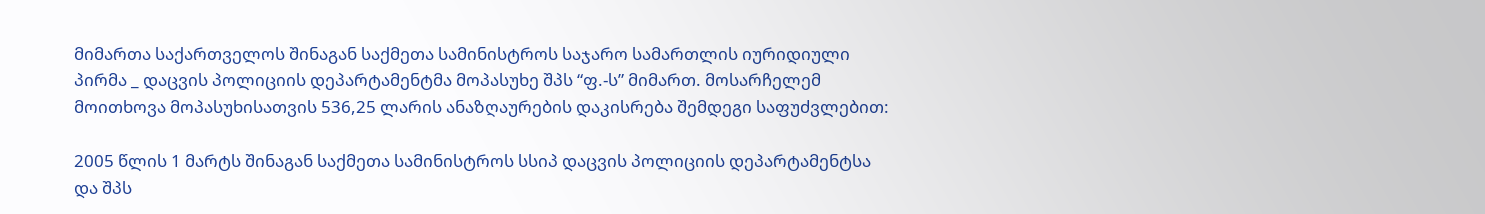მიმართა საქართველოს შინაგან საქმეთა სამინისტროს საჯარო სამართლის იურიდიული პირმა _ დაცვის პოლიციის დეპარტამენტმა მოპასუხე შპს “ფ.-ს” მიმართ. მოსარჩელემ მოითხოვა მოპასუხისათვის 536,25 ლარის ანაზღაურების დაკისრება შემდეგი საფუძვლებით:

2005 წლის 1 მარტს შინაგან საქმეთა სამინისტროს სსიპ დაცვის პოლიციის დეპარტამენტსა და შპს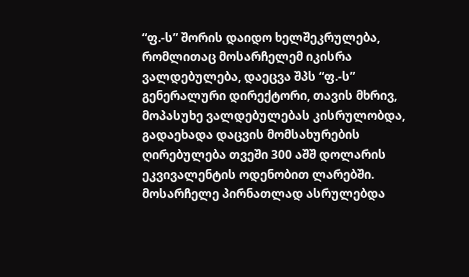“ფ.-ს” შორის დაიდო ხელშეკრულება, რომლითაც მოსარჩელემ იკისრა ვალდებულება, დაეცვა შპს “ფ.-ს” გენერალური დირექტორი, თავის მხრივ, მოპასუხე ვალდებულებას კისრულობდა, გადაეხადა დაცვის მომსახურების ღირებულება თვეში 300 აშშ დოლარის ეკვივალენტის ოდენობით ლარებში. მოსარჩელე პირნათლად ასრულებდა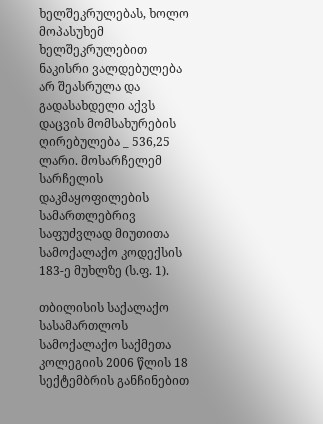ხელშეკრულებას, ხოლო მოპასუხემ ხელშეკრულებით ნაკისრი ვალდებულება არ შეასრულა და გადასახდელი აქვს დაცვის მომსახურების ღირებულება _ 536,25 ლარი. მოსარჩელემ სარჩელის დაკმაყოფილების სამართლებრივ საფუძვლად მიუთითა სამოქალაქო კოდექსის 183-ე მუხლზე (ს.ფ. 1).

თბილისის საქალაქო სასამართლოს სამოქალაქო საქმეთა კოლეგიის 2006 წლის 18 სექტემბრის განჩინებით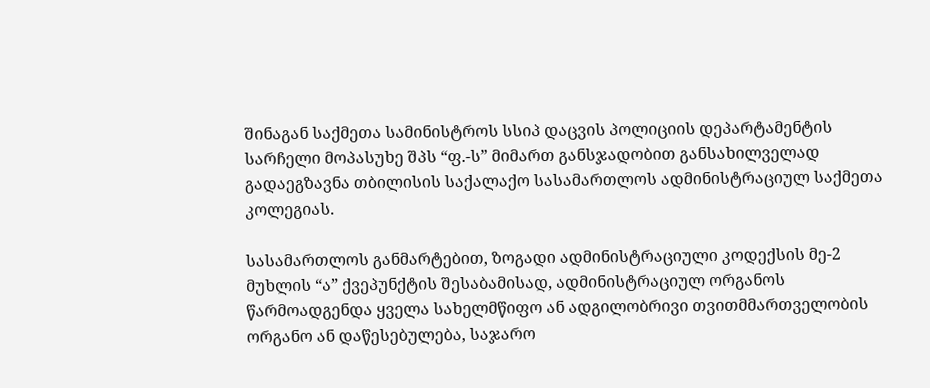შინაგან საქმეთა სამინისტროს სსიპ დაცვის პოლიციის დეპარტამენტის სარჩელი მოპასუხე შპს “ფ.-ს” მიმართ განსჯადობით განსახილველად გადაეგზავნა თბილისის საქალაქო სასამართლოს ადმინისტრაციულ საქმეთა კოლეგიას.

სასამართლოს განმარტებით, ზოგადი ადმინისტრაციული კოდექსის მე-2 მუხლის “ა” ქვეპუნქტის შესაბამისად, ადმინისტრაციულ ორგანოს წარმოადგენდა ყველა სახელმწიფო ან ადგილობრივი თვითმმართველობის ორგანო ან დაწესებულება, საჯარო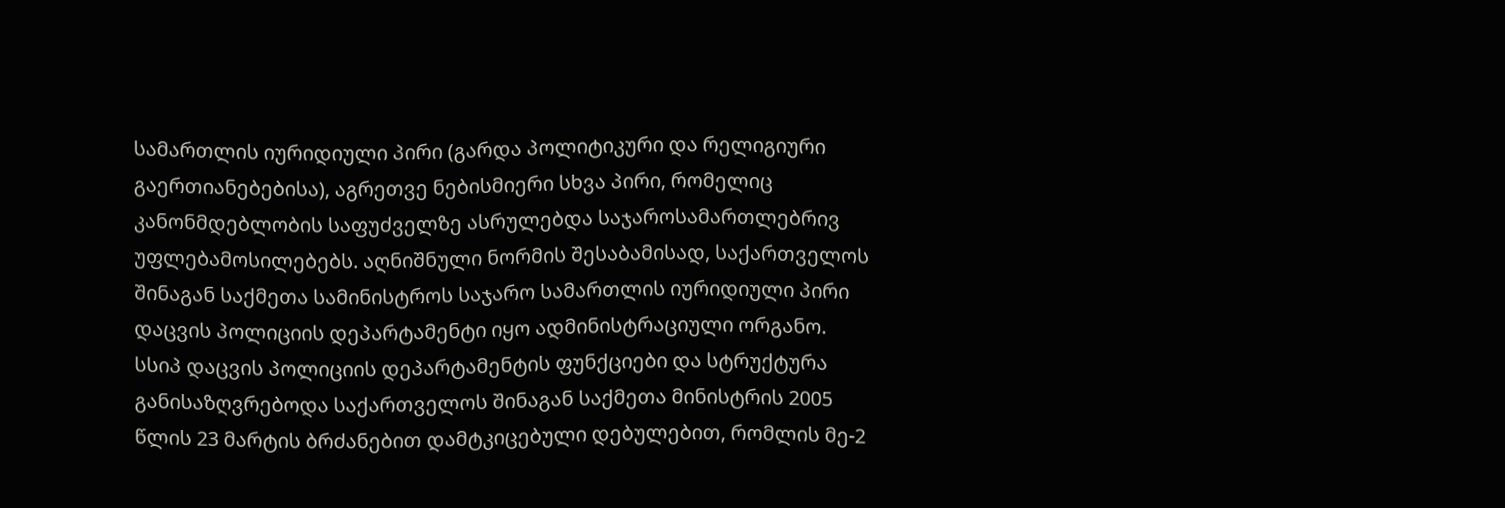სამართლის იურიდიული პირი (გარდა პოლიტიკური და რელიგიური გაერთიანებებისა), აგრეთვე ნებისმიერი სხვა პირი, რომელიც კანონმდებლობის საფუძველზე ასრულებდა საჯაროსამართლებრივ უფლებამოსილებებს. აღნიშნული ნორმის შესაბამისად, საქართველოს შინაგან საქმეთა სამინისტროს საჯარო სამართლის იურიდიული პირი დაცვის პოლიციის დეპარტამენტი იყო ადმინისტრაციული ორგანო. სსიპ დაცვის პოლიციის დეპარტამენტის ფუნქციები და სტრუქტურა განისაზღვრებოდა საქართველოს შინაგან საქმეთა მინისტრის 2005 წლის 23 მარტის ბრძანებით დამტკიცებული დებულებით, რომლის მე-2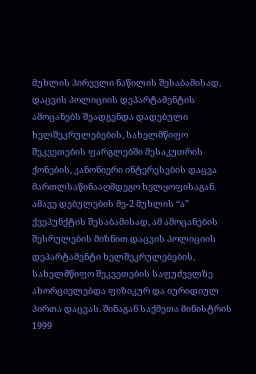მუხლის პირველი ნაწილის შესაბამისად, დაცვის პოლიციის დეპარტამენტის ამოცანებს შეადგენდა დადებული ხელშეკრულებების, სახელმწიფო შეკვეთების ფარგლებში მესაკუთრის ქონების, კანონიერი ინტერესების დაცვა მართლსაწინააღმდეგო ხელყოფისაგან. ამავე დებულების მე-2 მუხლის “ა” ქვეპუნქტის შესაბამისად, ამ ამოცანების შესრულების მიზნით დაცვის პოლიციის დეპარტამენტი ხელშეკრულებების, სახელმწიფო შეკვეთების საფუძველზე ახორციელებდა ფიზიკურ და იურიდიულ პირთა დაცვას. შინაგან საქმეთა მინისტრის 1999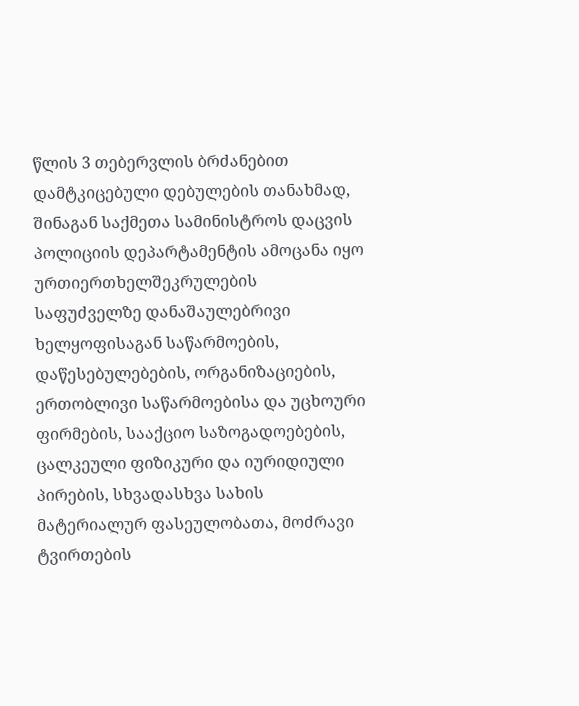წლის 3 თებერვლის ბრძანებით დამტკიცებული დებულების თანახმად, შინაგან საქმეთა სამინისტროს დაცვის პოლიციის დეპარტამენტის ამოცანა იყო ურთიერთხელშეკრულების საფუძველზე დანაშაულებრივი ხელყოფისაგან საწარმოების, დაწესებულებების, ორგანიზაციების, ერთობლივი საწარმოებისა და უცხოური ფირმების, სააქციო საზოგადოებების, ცალკეული ფიზიკური და იურიდიული პირების, სხვადასხვა სახის მატერიალურ ფასეულობათა, მოძრავი ტვირთების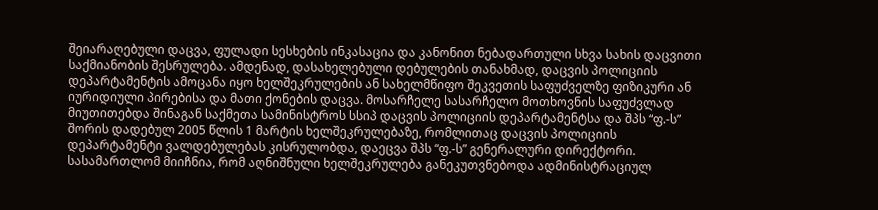შეიარაღებული დაცვა, ფულადი სესხების ინკასაცია და კანონით ნებადართული სხვა სახის დაცვითი საქმიანობის შესრულება. ამდენად, დასახელებული დებულების თანახმად, დაცვის პოლიციის დეპარტამენტის ამოცანა იყო ხელშეკრულების ან სახელმწიფო შეკვეთის საფუძველზე ფიზიკური ან იურიდიული პირებისა და მათი ქონების დაცვა. მოსარჩელე სასარჩელო მოთხოვნის საფუძვლად მიუთითებდა შინაგან საქმეთა სამინისტროს სსიპ დაცვის პოლიციის დეპარტამენტსა და შპს “ფ.-ს” შორის დადებულ 2005 წლის 1 მარტის ხელშეკრულებაზე, რომლითაც დაცვის პოლიციის დეპარტამენტი ვალდებულებას კისრულობდა, დაეცვა შპს “ფ.-ს” გენერალური დირექტორი. სასამართლომ მიიჩნია, რომ აღნიშნული ხელშეკრულება განეკუთვნებოდა ადმინისტრაციულ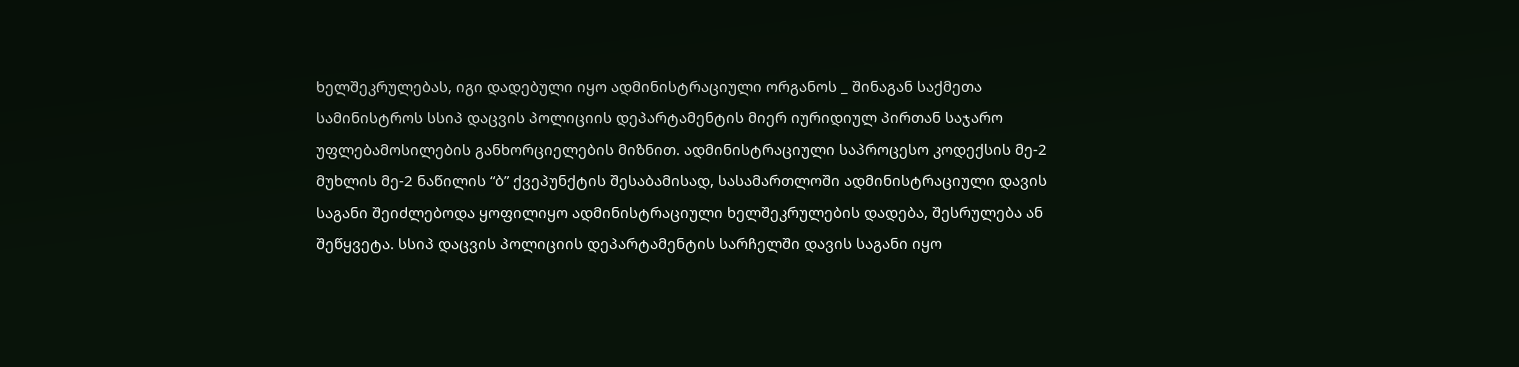ხელშეკრულებას, იგი დადებული იყო ადმინისტრაციული ორგანოს _ შინაგან საქმეთა სამინისტროს სსიპ დაცვის პოლიციის დეპარტამენტის მიერ იურიდიულ პირთან საჯარო უფლებამოსილების განხორციელების მიზნით. ადმინისტრაციული საპროცესო კოდექსის მე-2 მუხლის მე-2 ნაწილის “ბ” ქვეპუნქტის შესაბამისად, სასამართლოში ადმინისტრაციული დავის საგანი შეიძლებოდა ყოფილიყო ადმინისტრაციული ხელშეკრულების დადება, შესრულება ან შეწყვეტა. სსიპ დაცვის პოლიციის დეპარტამენტის სარჩელში დავის საგანი იყო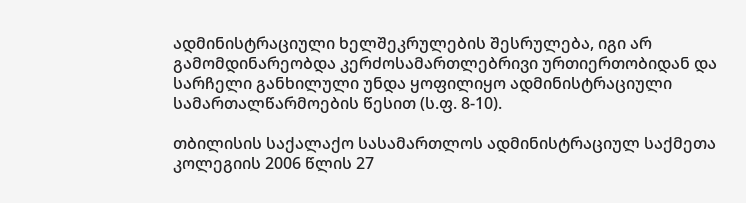ადმინისტრაციული ხელშეკრულების შესრულება, იგი არ გამომდინარეობდა კერძოსამართლებრივი ურთიერთობიდან და სარჩელი განხილული უნდა ყოფილიყო ადმინისტრაციული სამართალწარმოების წესით (ს.ფ. 8-10).

თბილისის საქალაქო სასამართლოს ადმინისტრაციულ საქმეთა კოლეგიის 2006 წლის 27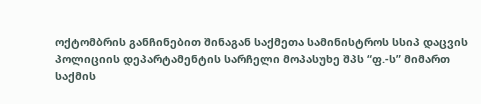ოქტომბრის განჩინებით შინაგან საქმეთა სამინისტროს სსიპ დაცვის პოლიციის დეპარტამენტის სარჩელი მოპასუხე შპს “ფ.-ს” მიმართ საქმის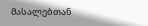მასალებთან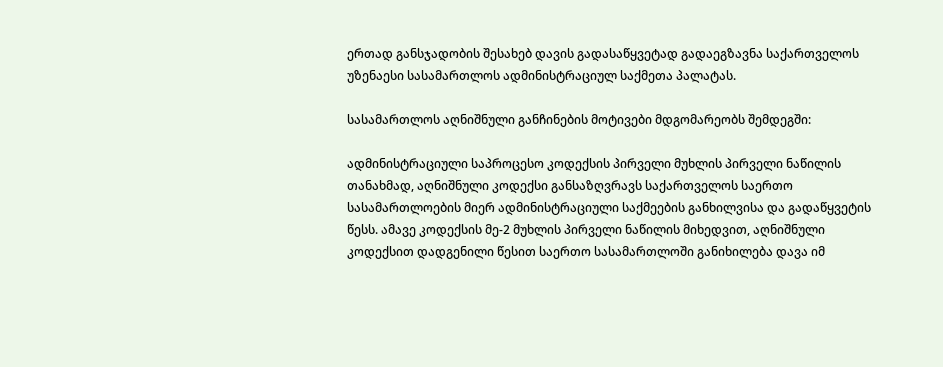ერთად განსჯადობის შესახებ დავის გადასაწყვეტად გადაეგზავნა საქართველოს უზენაესი სასამართლოს ადმინისტრაციულ საქმეთა პალატას.

სასამართლოს აღნიშნული განჩინების მოტივები მდგომარეობს შემდეგში:

ადმინისტრაციული საპროცესო კოდექსის პირველი მუხლის პირველი ნაწილის თანახმად, აღნიშნული კოდექსი განსაზღვრავს საქართველოს საერთო სასამართლოების მიერ ადმინისტრაციული საქმეების განხილვისა და გადაწყვეტის წესს. ამავე კოდექსის მე-2 მუხლის პირველი ნაწილის მიხედვით, აღნიშნული კოდექსით დადგენილი წესით საერთო სასამართლოში განიხილება დავა იმ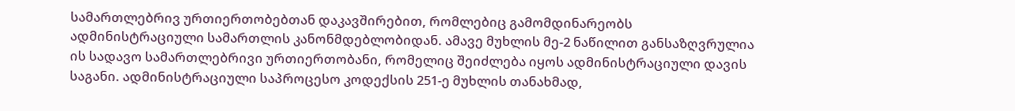სამართლებრივ ურთიერთობებთან დაკავშირებით, რომლებიც გამომდინარეობს ადმინისტრაციული სამართლის კანონმდებლობიდან. ამავე მუხლის მე-2 ნაწილით განსაზღვრულია ის სადავო სამართლებრივი ურთიერთობანი, რომელიც შეიძლება იყოს ადმინისტრაციული დავის საგანი. ადმინისტრაციული საპროცესო კოდექსის 251-ე მუხლის თანახმად,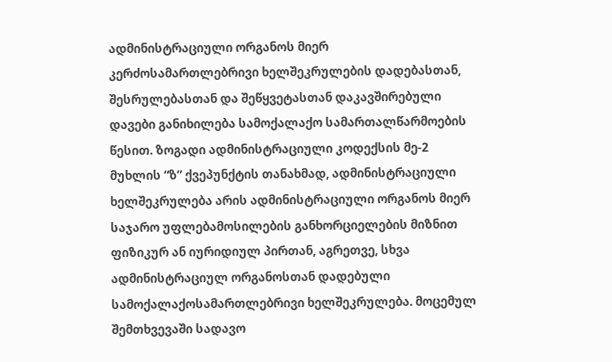ადმინისტრაციული ორგანოს მიერ კერძოსამართლებრივი ხელშეკრულების დადებასთან, შესრულებასთან და შეწყვეტასთან დაკავშირებული დავები განიხილება სამოქალაქო სამართალწარმოების წესით. ზოგადი ადმინისტრაციული კოდექსის მე-2 მუხლის “ზ” ქვეპუნქტის თანახმად, ადმინისტრაციული ხელშეკრულება არის ადმინისტრაციული ორგანოს მიერ საჯარო უფლებამოსილების განხორციელების მიზნით ფიზიკურ ან იურიდიულ პირთან, აგრეთვე, სხვა ადმინისტრაციულ ორგანოსთან დადებული სამოქალაქოსამართლებრივი ხელშეკრულება. მოცემულ შემთხვევაში სადავო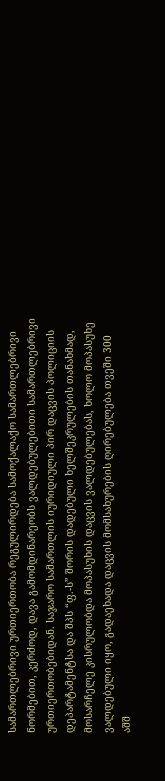სამართლებრივი ურთიერთობა რეგულირდება სამოქალაქო სამართლებრივი ნორმებით, კერძოდ, დავა გამომდინარეობს ვალდებულებითი სამართლებრივი ურთიერთობებიდან. საჯარო სამართლის იურიდიული პირ დაცვის პოლიციის დეპარტამენტსა და შპს “ფ.-ს” შორის დადებული ხელშეკრულების თანახმად, მოსარჩელე კისრულობდა მოპასუხის დაცვის ვალდებულებას, ხოლო მოპასუხე ვალდებული იყო, გადაეხადა დაცვის მომსახურების ღირებულება თვეში 300 აშშ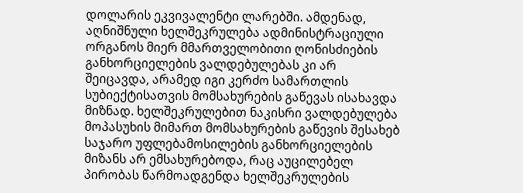დოლარის ეკვივალენტი ლარებში. ამდენად, აღნიშნული ხელშეკრულება ადმინისტრაციული ორგანოს მიერ მმართველობითი ღონისძიების განხორციელების ვალდებულებას კი არ შეიცავდა, არამედ იგი კერძო სამართლის სუბიექტისათვის მომსახურების გაწევას ისახავდა მიზნად. ხელშეკრულებით ნაკისრი ვალდებულება მოპასუხის მიმართ მომსახურების გაწევის შესახებ საჯარო უფლებამოსილების განხორციელების მიზანს არ ემსახურებოდა, რაც აუცილებელ პირობას წარმოადგენდა ხელშეკრულების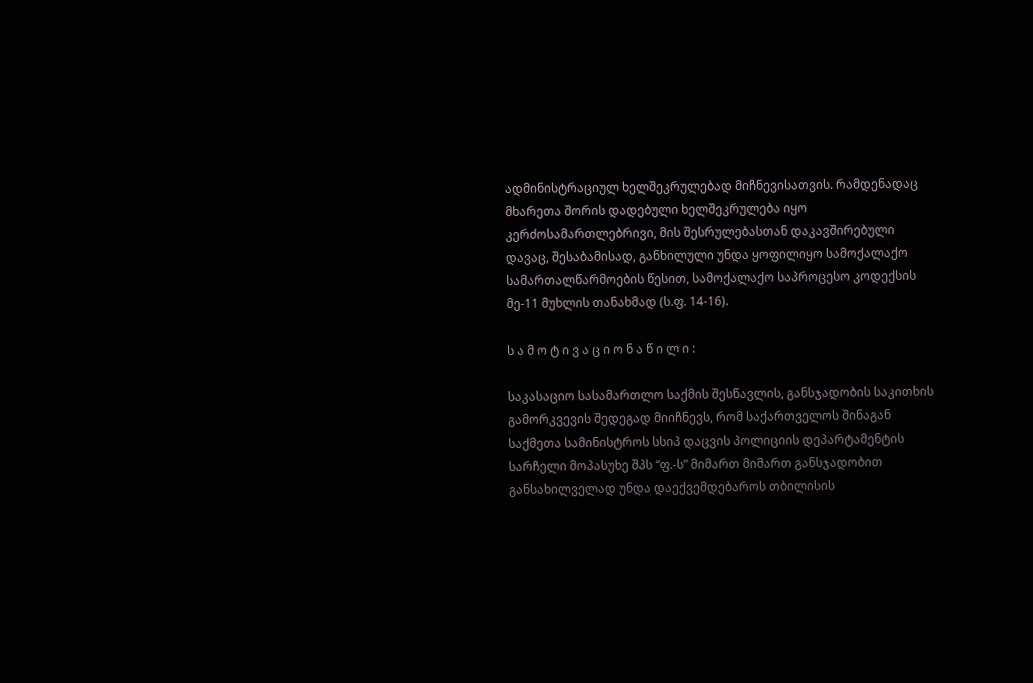ადმინისტრაციულ ხელშეკრულებად მიჩნევისათვის. რამდენადაც მხარეთა შორის დადებული ხელშეკრულება იყო კერძოსამართლებრივი, მის შესრულებასთან დაკავშირებული დავაც, შესაბამისად, განხილული უნდა ყოფილიყო სამოქალაქო სამართალწარმოების წესით, სამოქალაქო საპროცესო კოდექსის მე-11 მუხლის თანახმად (ს.ფ. 14-16).

ს ა მ ო ტ ი ვ ა ც ი ო ნ ა წ ი ლ ი :

საკასაციო სასამართლო საქმის შესწავლის, განსჯადობის საკითხის გამორკვევის შედეგად მიიჩნევს, რომ საქართველოს შინაგან საქმეთა სამინისტროს სსიპ დაცვის პოლიციის დეპარტამენტის სარჩელი მოპასუხე შპს “ფ.-ს” მიმართ მიმართ განსჯადობით განსახილველად უნდა დაექვემდებაროს თბილისის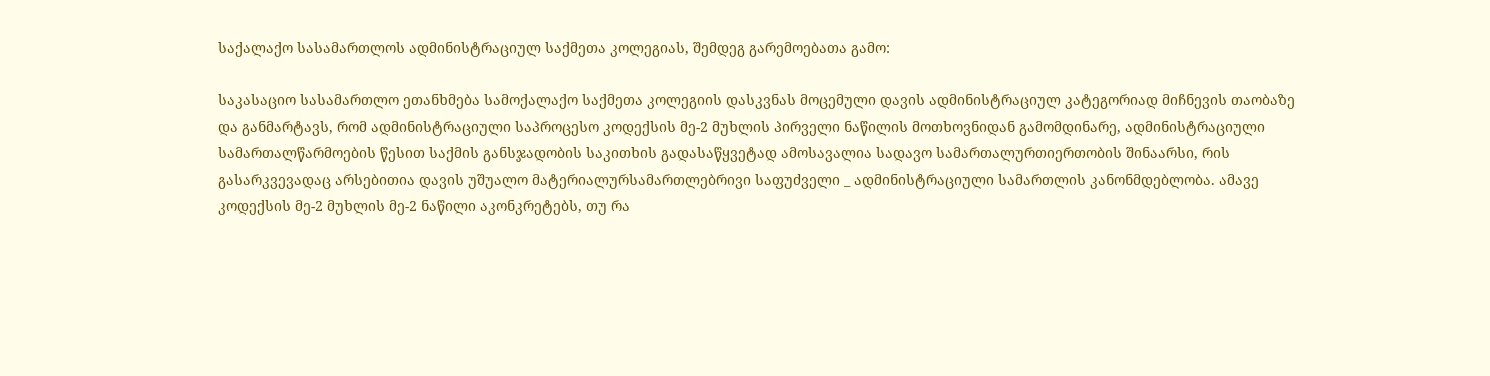საქალაქო სასამართლოს ადმინისტრაციულ საქმეთა კოლეგიას, შემდეგ გარემოებათა გამო:

საკასაციო სასამართლო ეთანხმება სამოქალაქო საქმეთა კოლეგიის დასკვნას მოცემული დავის ადმინისტრაციულ კატეგორიად მიჩნევის თაობაზე და განმარტავს, რომ ადმინისტრაციული საპროცესო კოდექსის მე-2 მუხლის პირველი ნაწილის მოთხოვნიდან გამომდინარე, ადმინისტრაციული სამართალწარმოების წესით საქმის განსჯადობის საკითხის გადასაწყვეტად ამოსავალია სადავო სამართალურთიერთობის შინაარსი, რის გასარკვევადაც არსებითია დავის უშუალო მატერიალურსამართლებრივი საფუძველი _ ადმინისტრაციული სამართლის კანონმდებლობა. ამავე კოდექსის მე-2 მუხლის მე-2 ნაწილი აკონკრეტებს, თუ რა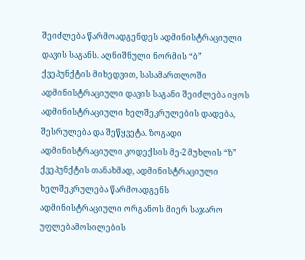შეიძლება წარმოადგენდეს ადმინისტრაციული დავის საგანს. აღნიშნული ნორმის “ბ” ქვეპუნქტის მიხედვით, სასამართლოში ადმინისტრაციული დავის საგანი შეიძლება იყოს ადმინისტრაციული ხელშეკრულების დადება, შესრულება და შეწყვეტა. ზოგადი ადმინისტრაციული კოდექსის მე-2 მუხლის “ზ” ქვეპუნქტის თანახმად, ადმინისტრაციული ხელშეკრულება წარმოადგენს ადმინისტრაციული ორგანოს მიერ საჯარო უფლებამოსილების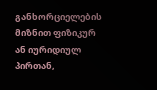განხორციელების მიზნით ფიზიკურ ან იურიდიულ პირთან,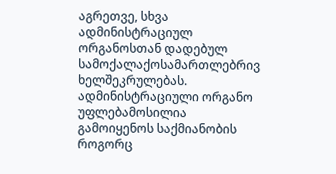აგრეთვე, სხვა ადმინისტრაციულ ორგანოსთან დადებულ სამოქალაქოსამართლებრივ ხელშეკრულებას. ადმინისტრაციული ორგანო უფლებამოსილია გამოიყენოს საქმიანობის როგორც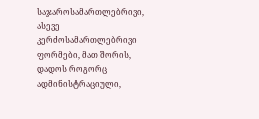საჯაროსამართლებრივი, ასევე კერძოსამართლებრივი ფორმები, მათ შორის, დადოს როგორც ადმინისტრაციული,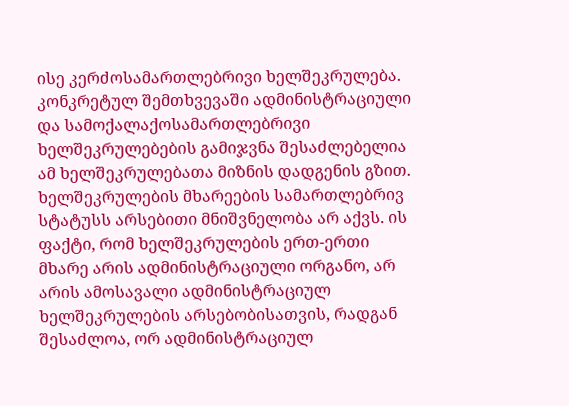ისე კერძოსამართლებრივი ხელშეკრულება. კონკრეტულ შემთხვევაში ადმინისტრაციული და სამოქალაქოსამართლებრივი ხელშეკრულებების გამიჯვნა შესაძლებელია ამ ხელშეკრულებათა მიზნის დადგენის გზით. ხელშეკრულების მხარეების სამართლებრივ სტატუსს არსებითი მნიშვნელობა არ აქვს. ის ფაქტი, რომ ხელშეკრულების ერთ-ერთი მხარე არის ადმინისტრაციული ორგანო, არ არის ამოსავალი ადმინისტრაციულ ხელშეკრულების არსებობისათვის, რადგან შესაძლოა, ორ ადმინისტრაციულ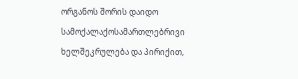ორგანოს შორის დაიდო სამოქალაქოსამართლებრივი ხელშეკრულება და პირიქით,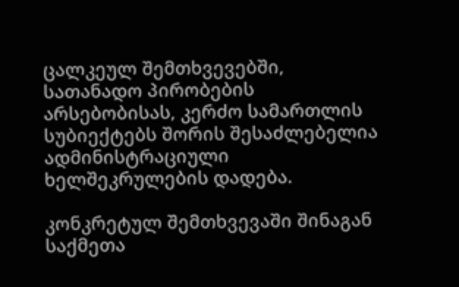ცალკეულ შემთხვევებში, სათანადო პირობების არსებობისას, კერძო სამართლის სუბიექტებს შორის შესაძლებელია ადმინისტრაციული ხელშეკრულების დადება.

კონკრეტულ შემთხვევაში შინაგან საქმეთა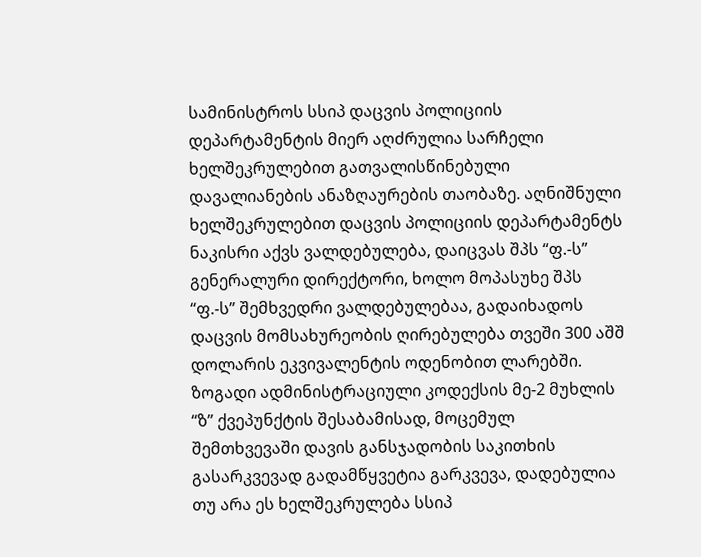სამინისტროს სსიპ დაცვის პოლიციის დეპარტამენტის მიერ აღძრულია სარჩელი ხელშეკრულებით გათვალისწინებული დავალიანების ანაზღაურების თაობაზე. აღნიშნული ხელშეკრულებით დაცვის პოლიციის დეპარტამენტს ნაკისრი აქვს ვალდებულება, დაიცვას შპს “ფ.-ს” გენერალური დირექტორი, ხოლო მოპასუხე შპს “ფ.-ს” შემხვედრი ვალდებულებაა, გადაიხადოს დაცვის მომსახურეობის ღირებულება თვეში 300 აშშ დოლარის ეკვივალენტის ოდენობით ლარებში. ზოგადი ადმინისტრაციული კოდექსის მე-2 მუხლის “ზ” ქვეპუნქტის შესაბამისად, მოცემულ შემთხვევაში დავის განსჯადობის საკითხის გასარკვევად გადამწყვეტია გარკვევა, დადებულია თუ არა ეს ხელშეკრულება სსიპ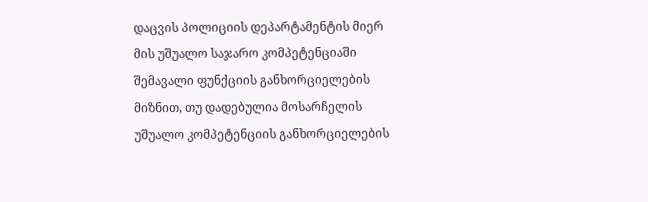დაცვის პოლიციის დეპარტამენტის მიერ მის უშუალო საჯარო კომპეტენციაში შემავალი ფუნქციის განხორციელების მიზნით, თუ დადებულია მოსარჩელის უშუალო კომპეტენციის განხორციელების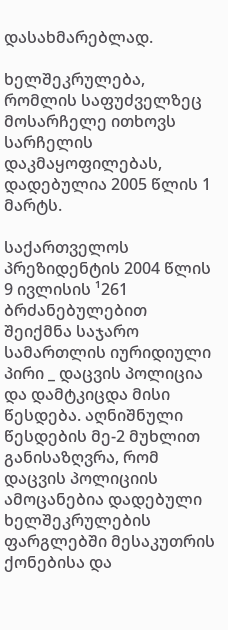დასახმარებლად.

ხელშეკრულება, რომლის საფუძველზეც მოსარჩელე ითხოვს სარჩელის დაკმაყოფილებას, დადებულია 2005 წლის 1 მარტს.

საქართველოს პრეზიდენტის 2004 წლის 9 ივლისის ¹261 ბრძანებულებით შეიქმნა საჯარო სამართლის იურიდიული პირი _ დაცვის პოლიცია და დამტკიცდა მისი წესდება. აღნიშნული წესდების მე-2 მუხლით განისაზღვრა, რომ დაცვის პოლიციის ამოცანებია დადებული ხელშეკრულების ფარგლებში მესაკუთრის ქონებისა და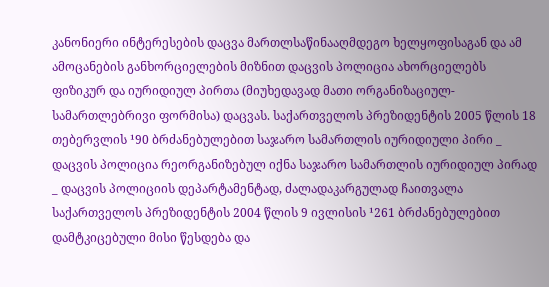კანონიერი ინტერესების დაცვა მართლსაწინააღმდეგო ხელყოფისაგან და ამ ამოცანების განხორციელების მიზნით დაცვის პოლიცია ახორციელებს ფიზიკურ და იურიდიულ პირთა (მიუხედავად მათი ორგანიზაციულ-სამართლებრივი ფორმისა) დაცვას. საქართველოს პრეზიდენტის 2005 წლის 18 თებერვლის ¹90 ბრძანებულებით საჯარო სამართლის იურიდიული პირი _ დაცვის პოლიცია რეორგანიზებულ იქნა საჯარო სამართლის იურიდიულ პირად _ დაცვის პოლიციის დეპარტამენტად, ძალადაკარგულად ჩაითვალა საქართველოს პრეზიდენტის 2004 წლის 9 ივლისის ¹261 ბრძანებულებით დამტკიცებული მისი წესდება და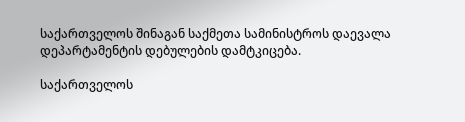საქართველოს შინაგან საქმეთა სამინისტროს დაევალა დეპარტამენტის დებულების დამტკიცება.

საქართველოს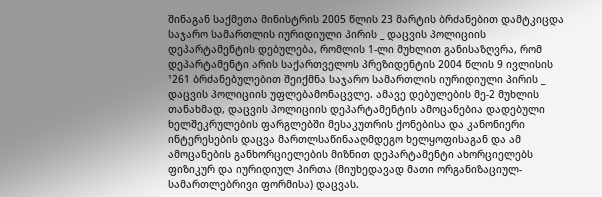შინაგან საქმეთა მინისტრის 2005 წლის 23 მარტის ბრძანებით დამტკიცდა საჯარო სამართლის იურიდიული პირის _ დაცვის პოლიციის დეპარტამენტის დებულება, რომლის 1-ლი მუხლით განისაზღვრა, რომ დეპარტამენტი არის საქართველოს პრეზიდენტის 2004 წლის 9 ივლისის ¹261 ბრძანებულებით შეიქმნა საჯარო სამართლის იურიდიული პირის _ დაცვის პოლიციის უფლებამონაცვლე. ამავე დებულების მე-2 მუხლის თანახმად, დაცვის პოლიციის დეპარტამენტის ამოცანებია დადებული ხელშეკრულების ფარგლებში მესაკუთრის ქონებისა და კანონიერი ინტერესების დაცვა მართლსაწინააღმდეგო ხელყოფისაგან და ამ ამოცანების განხორციელების მიზნით დეპარტამენტი ახორციელებს ფიზიკურ და იურიდიულ პირთა (მიუხედავად მათი ორგანიზაციულ-სამართლებრივი ფორმისა) დაცვას.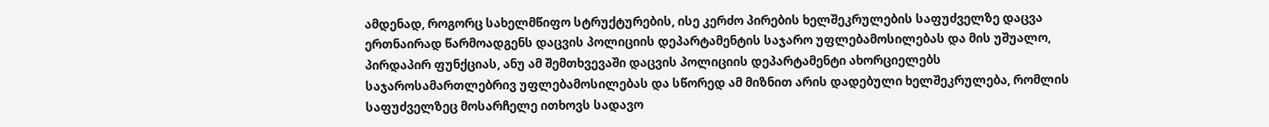ამდენად, როგორც სახელმწიფო სტრუქტურების, ისე კერძო პირების ხელშეკრულების საფუძველზე დაცვა ერთნაირად წარმოადგენს დაცვის პოლიციის დეპარტამენტის საჯარო უფლებამოსილებას და მის უშუალო, პირდაპირ ფუნქციას, ანუ ამ შემთხვევაში დაცვის პოლიციის დეპარტამენტი ახორციელებს საჯაროსამართლებრივ უფლებამოსილებას და სწორედ ამ მიზნით არის დადებული ხელშეკრულება, რომლის საფუძველზეც მოსარჩელე ითხოვს სადავო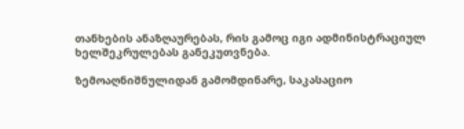თანხების ანაზღაურებას, რის გამოც იგი ადმინისტრაციულ ხელშეკრულებას განეკუთვნება.

ზემოაღნიშნულიდან გამომდინარე, საკასაციო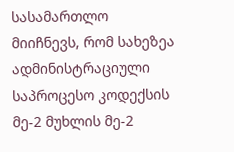სასამართლო მიიჩნევს, რომ სახეზეა ადმინისტრაციული საპროცესო კოდექსის მე-2 მუხლის მე-2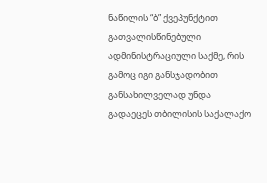ნაწილის “ბ” ქვეპუნქტით გათვალისწინებული ადმინისტრაციული საქმე, რის გამოც იგი განსჯადობით განსახილველად უნდა გადაეცეს თბილისის საქალაქო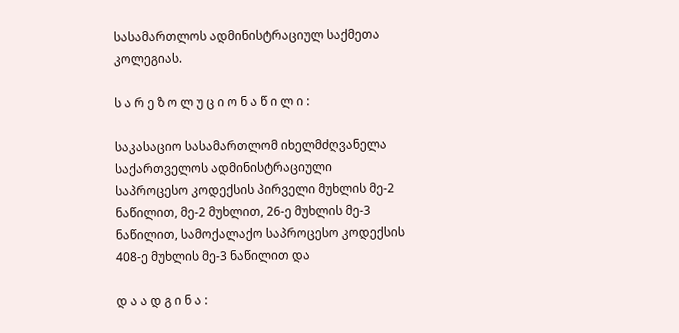სასამართლოს ადმინისტრაციულ საქმეთა კოლეგიას.

ს ა რ ე ზ ო ლ უ ც ი ო ნ ა წ ი ლ ი :

საკასაციო სასამართლომ იხელმძღვანელა საქართველოს ადმინისტრაციული საპროცესო კოდექსის პირველი მუხლის მე-2 ნაწილით, მე-2 მუხლით, 26-ე მუხლის მე-3 ნაწილით, სამოქალაქო საპროცესო კოდექსის 408-ე მუხლის მე-3 ნაწილით და

დ ა ა დ გ ი ნ ა :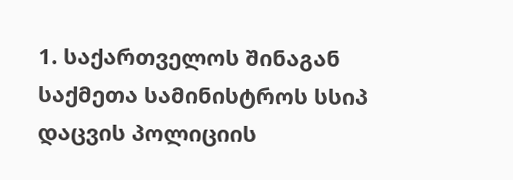1. საქართველოს შინაგან საქმეთა სამინისტროს სსიპ დაცვის პოლიციის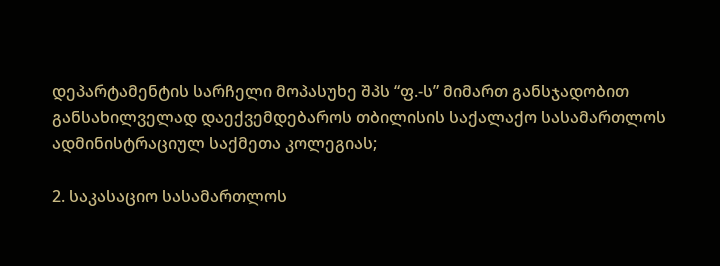დეპარტამენტის სარჩელი მოპასუხე შპს “ფ.-ს” მიმართ განსჯადობით განსახილველად დაექვემდებაროს თბილისის საქალაქო სასამართლოს ადმინისტრაციულ საქმეთა კოლეგიას;

2. საკასაციო სასამართლოს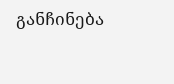განჩინება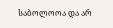საბოლოოა და არ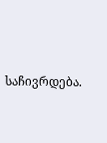საჩივრდება.